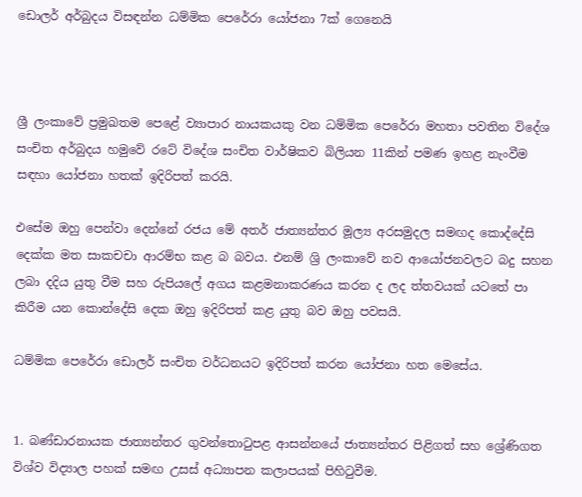ඩොලර් අර්බුදය විසඳන්න ධම්මික පෙරේරා යෝජනා 7ක් ගෙනෙයි



ශ්‍රී ලංකාවේ ප්‍රමුඛතම පෙළේ ව්‍යාපාර නායකයකු වන ධම්මික පෙරේරා මහතා පවතින විදේශ සංචිත අර්බුදය හමුවේ රටේ විදේශ සංචිත වාර්ෂිකව බිලියන 11කින් පමණ ඉහළ නැංවීම සඳහා යෝජනා හතක් ඉදිරිපත් කරයි.

එසේම ඔහු පෙන්වා දෙන්නේ රජය මේ අතර් ජාත්‍යන්තර මූල්‍ය අරසමුදල සමඟද කොද්දේසි දෙක්ක මත සාකචචා ආරම්භ කළ බ බවය. එනම් ශ්‍රි ලංකාවේ නව ආයෝජනවලට බදු සහන ලබා දදිය යුතු වීම සහ රුපියලේ අගය කළමනාකරණය කරන ද ලද ත්තවයක් යටතේ පා කිරීම යන කොන්දේසි දෙක ඔහු ඉදිරිපත් කළ යුතු බව ඔහු පවසයි.

ධම්මික පෙරේරා ඩොලර් සංචිත වර්ධනයට ඉදිරිපත් කරන යෝජනා හත මෙසේය.


1. බණ්ඩාරනායක ජාත්‍යන්තර ගුවන්තොටුපළ ආසන්නයේ ජාත්‍යන්තර පිළිගත් සහ ශ්‍රේණිගත විශ්ව විද්‍යාල පහක් සමඟ උසස් අධ්‍යාපන කලාපයක් පිහිටුවීම.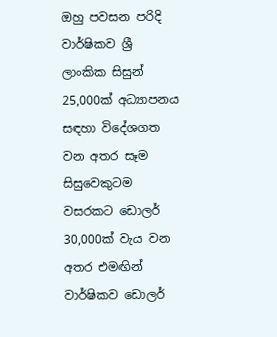ඔහු පවසන පරිදි වාර්ෂිකව ශ්‍රී ලාංකික සිසුන් 25,000ක් අධ්‍යාපනය සඳහා විදේශගත වන අතර සෑම සිසුවෙකුටම වසරකට ඩොලර් 30,000ක් වැය වන අතර එමඟින් වාර්ෂිකව ඩොලර්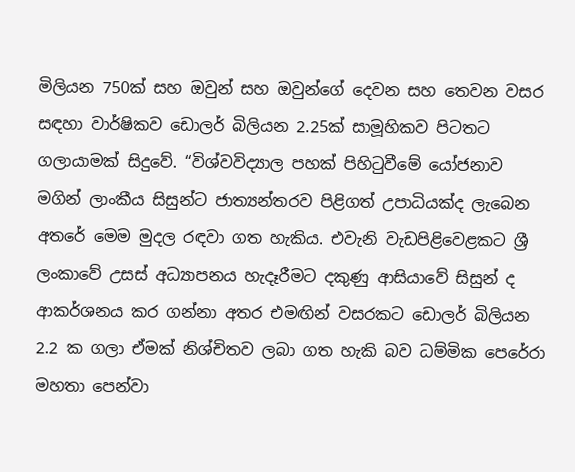මිලියන 750ක් සහ ඔවුන් සහ ඔවුන්ගේ දෙවන සහ තෙවන වසර සඳහා වාර්ෂිකව ඩොලර් බිලියන 2.25ක් සාමූහිකව පිටතට ගලායාමක් සිදුවේ. “විශ්වවිද්‍යාල පහක් පිහිටුවීමේ යෝජනාව මගින් ලාංකීය සිසුන්ට ජාත්‍යන්තරව පිළිගත් උපාධියක්ද ලැබෙන අතරේ මෙම මුදල රඳවා ගත හැකිය. එවැනි වැඩපිළිවෙළකට ශ්‍රී ලංකාවේ උසස් අධ්‍යාපනය හැදෑරීමට දකුණු ආසියාවේ සිසුන් ද ආකර්ශනය කර ගන්නා අතර එමඟින් වසරකට ඩොලර් බිලියන 2.2 ක ගලා ඒමක් නිශ්චිතව ලබා ගත හැකි බව ධම්මික පෙරේරා මහතා පෙන්වා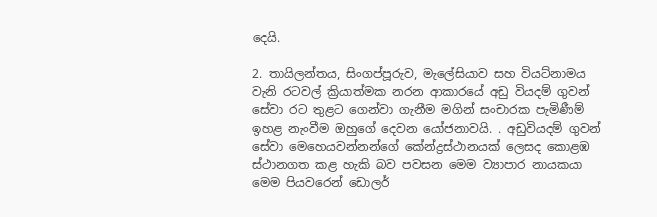දෙයි.

2. තායිලන්තය, සිංගප්පූරුව, මැලේසියාව සහ වියට්නාමය වැනි රටවල් ක්‍රියාත්මක නරන ආකාරයේ අඩු වියදම් ගුවන් සේවා රට තුළට ගෙන්වා ගැනීම මගින් සංචාරක පැමිණීම් ඉහළ නැංවීම ඔහුගේ දෙවන යෝජනාවයි. . අඩුවියදම් ගුවන් සේවා මෙහෙයවන්නන්ගේ කේන්ද්‍රස්ථානයක් ලෙසද කොළඹ ස්ථානගත කළ හැකි බව පවසන මෙම ව්‍යාපාර නායකයා මෙම පියවරෙන් ඩොලර්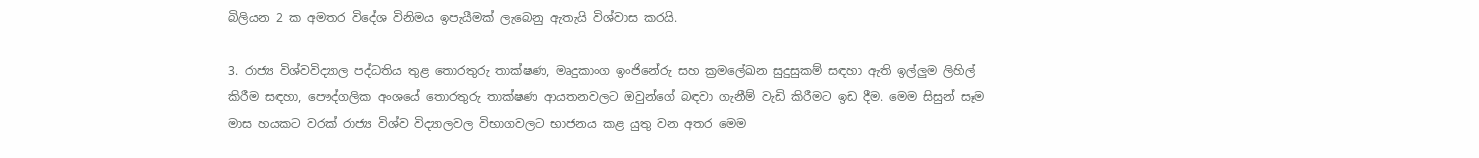බිලියන 2 ක අමතර විදේශ විනිමය ඉපැයීමක් ලැබෙනු ඇතැයි විශ්වාස කරයි.

3. රාජ්‍ය විශ්වවිද්‍යාල පද්ධතිය තුළ තොරතුරු තාක්ෂණ, මෘදුකාංග ඉංජිනේරු සහ ක්‍රමලේඛන සුදුසුකම් සඳහා ඇති ඉල්ලුම ලිහිල් කිරීම සඳහා, පෞද්ගලික අංශයේ තොරතුරු තාක්ෂණ ආයතනවලට ඔවුන්ගේ බඳවා ගැනීම් වැඩි කිරීමට ඉඩ දීම. මෙම සිසුන් සෑම මාස හයකට වරක් රාජ්‍ය විශ්ව විද්‍යාලවල විභාගවලට භාජනය කළ යුතු වන අතර මෙම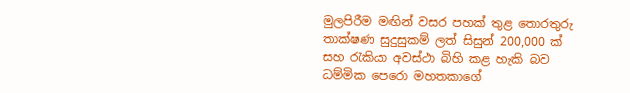මුලපිරීම මඟින් වසර පහක් තුළ තොරතුරු තාක්ෂණ සුදුසුකම් ලත් සිසුන් 200,000 ක් සහ රැකියා අවස්ථා බිහි කළ හැකි බව ධම්මික පෙරො මහතකාගේ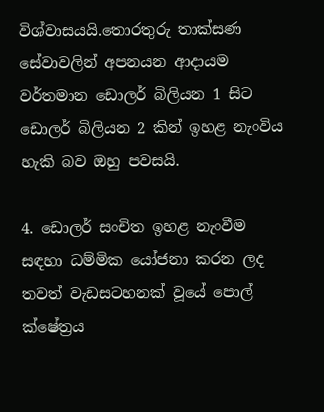විශ්වාසයයි.තොරතුරු තාක්සණ සේවාවලින් අපනයන ආදායම වර්තමාන ඩොලර් බිලියන 1 සිට ඩොලර් බිලියන 2 කින් ඉහළ නැංවිය හැකි බව ඔහු පවසයි.

4. ඩොලර් සංචිත ඉහළ නැංවීම සඳහා ධම්මික යෝජනා කරන ලද තවත් වැඩසටහනක් වූයේ පොල් ක්ෂේත්‍රය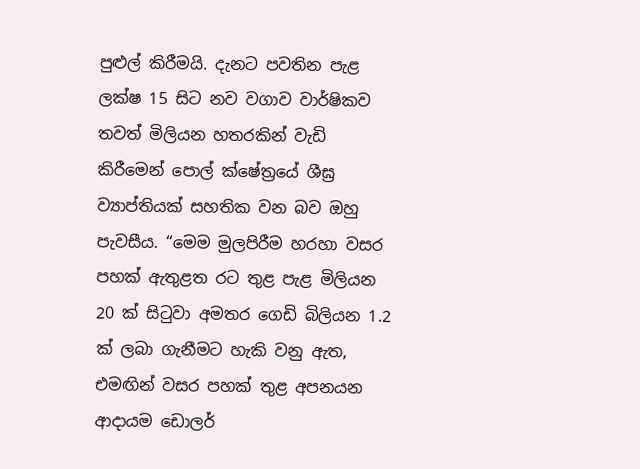පුළුල් කිරීමයි. දැනට පවතින පැළ ලක්ෂ 15 සිට නව වගාව වාර්ෂිකව තවත් මිලියන හතරකින් වැඩි කිරීමෙන් පොල් ක්ෂේත්‍රයේ ශීඝ්‍ර ව්‍යාප්තියක් සහතික වන බව ඔහු පැවසීය. “මෙම මුලපිරීම හරහා වසර පහක් ඇතුළත රට තුළ පැළ මිලියන 20 ක් සිටුවා අමතර ගෙඩි බිලියන 1.2 ක් ලබා ගැනීමට හැකි වනු ඇත, එමඟින් වසර පහක් තුළ අපනයන ආදායම ඩොලර්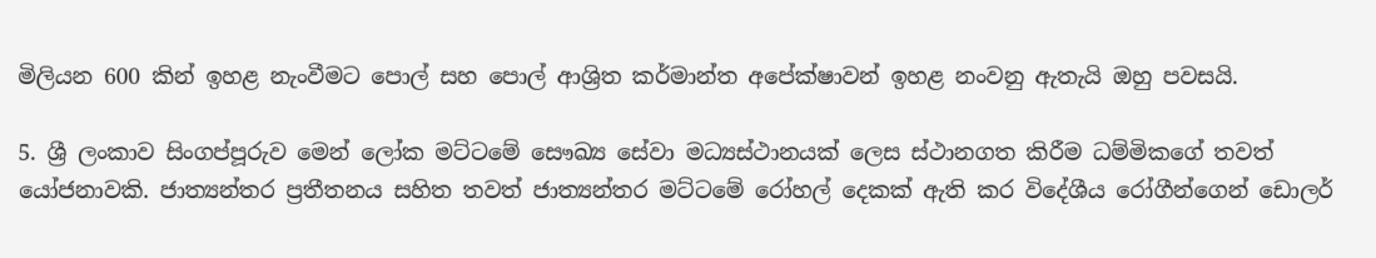මිලියන 600 කින් ඉහළ නැංවීමට පොල් සහ පොල් ආශ්‍රිත කර්මාන්ත අපේක්ෂාවන් ඉහළ නංවනු ඇතැයි ඔහු පවසයි.

5. ශ්‍රී ලංකාව සිංගප්පූරුව මෙන් ලෝක මට්ටමේ සෞඛ්‍ය සේවා මධ්‍යස්ථානයක් ලෙස ස්ථානගත කිරීම ධම්මිකගේ තවත් යෝජනාවකි. ජාත්‍යන්තර ප්‍රතීතනය සහිත තවත් ජාත්‍යන්තර මට්ටමේ රෝහල් දෙකක් ඇති කර විදේශීය රෝගීන්ගෙන් ඩොලර්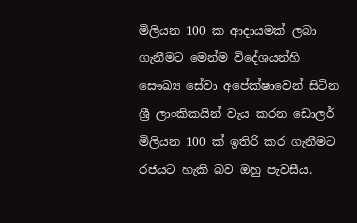මිලියන 100 ක ආදායමක් ලබා ගැනීමට මෙන්ම විදේශයන්හි සෞඛ්‍ය සේවා අපේක්ෂාවෙන් සිටින ශ්‍රී ලාංකිකයින් වැය කරන ඩොලර් මිලියන 100 ක් ඉතිරි කර ගැනීමට රජයට හැකි බව ඔහු පැවසීය.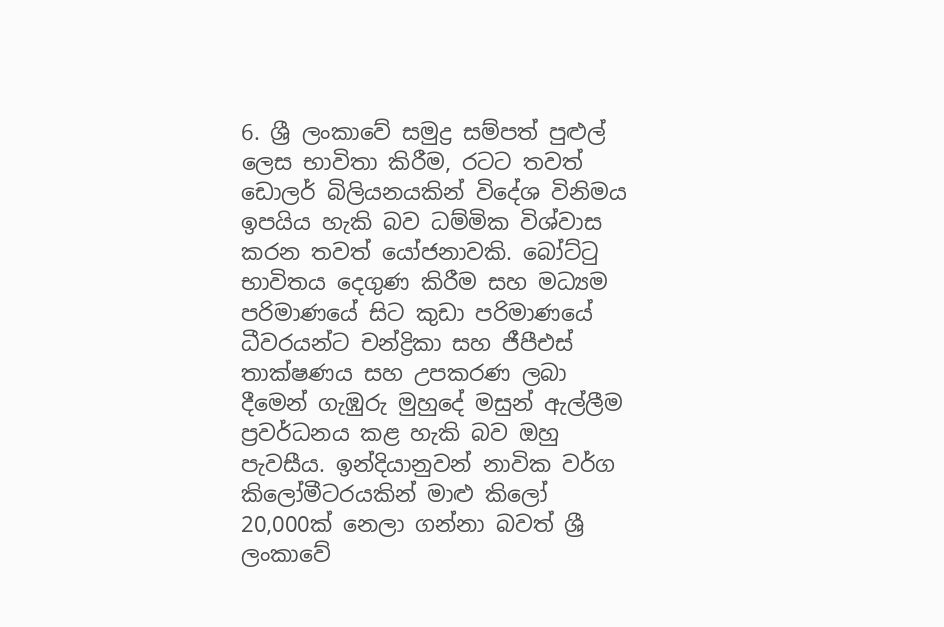6. ශ්‍රී ලංකාවේ සමුද්‍ර සම්පත් පුළුල් ලෙස භාවිතා කිරීම, රටට තවත් ඩොලර් බිලියනයකින් විදේශ විනිමය ඉපයිය හැකි බව ධම්මික විශ්වාස කරන තවත් යෝජනාවකි. බෝට්ටු භාවිතය දෙගුණ කිරීම සහ මධ්‍යම පරිමාණයේ සිට කුඩා පරිමාණයේ ධීවරයන්ට චන්ද්‍රිකා සහ ජීපීඑස් තාක්ෂණය සහ උපකරණ ලබා දීමෙන් ගැඹුරු මුහුදේ මසුන් ඇල්ලීම ප්‍රවර්ධනය කළ හැකි බව ඔහු පැවසීය. ඉන්දියානුවන් නාවික වර්ග කිලෝමීටරයකින් මාළු කිලෝ 20,000ක් නෙලා ගන්නා බවත් ශ්‍රී ලංකාවේ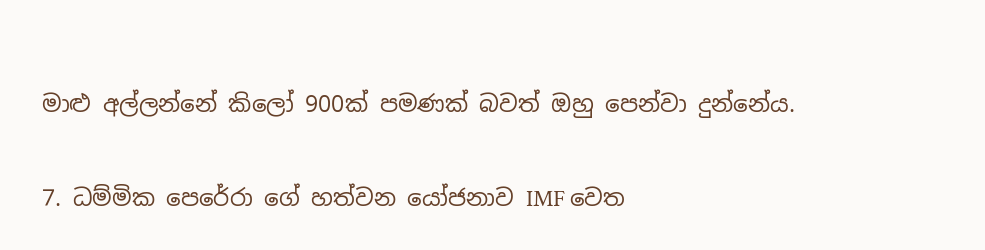මාළු අල්ලන්නේ කිලෝ 900ක් පමණක් බවත් ඔහු පෙන්වා දුන්නේය.

7. ධම්මික පෙරේරා ගේ හත්වන යෝජනාව IMF වෙත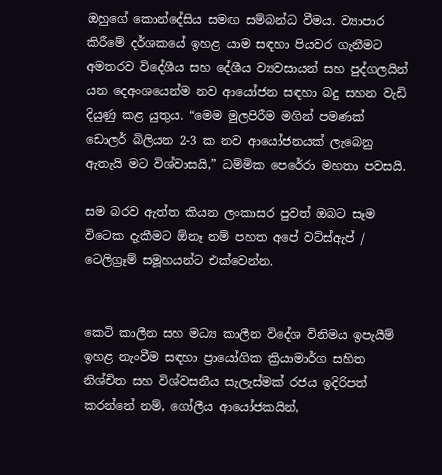ඔහුගේ කොන්දේසිය සමඟ සම්බන්ධ වීමය. ව්‍යාපාර කිරීමේ දර්ශකයේ ඉහළ යාම සඳහා පියවර ගැනීමට අමතරව විදේශීය සහ දේශීය ව්‍යවසායන් සහ පුද්ගලයින් යන දෙඅංශයෙන්ම නව ආයෝජන සඳහා බදු සහන වැඩි දියුණු කළ යුතුය. “මෙම මුලපිරීම මගින් පමණක් ඩොලර් බිලියන 2-3 ක නව ආයෝජනයක් ලැබෙනු ඇතැයි මට විශ්වාසයි,” ධම්මික පෙරේරා මහතා පවසයි.

සම බරව ඇත්ත කියන ලංකාසර පුවත් ඔබට සෑම විටෙක දැකීමට ඕනෑ නම් පහත අපේ වට්ස්ඇප් / ටෙලිග්‍රෑම් සමූහයන්ට එක්වෙන්න.


කෙටි කාලීන සහ මධ්‍ය කාලීන විදේශ විනිමය ඉපැයීම් ඉහළ නැංවීම සඳහා ප්‍රායෝගික ක්‍රියාමාර්ග සහිත නිශ්චිත සහ විශ්වසනීය සැලැස්මක් රජය ඉදිරිපත් කරන්නේ නම්, ගෝලීය ආයෝජකයින්,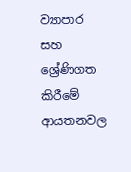ව්‍යාපාර සහ ශ්‍රේණිගත කිරීමේ ආයතනවල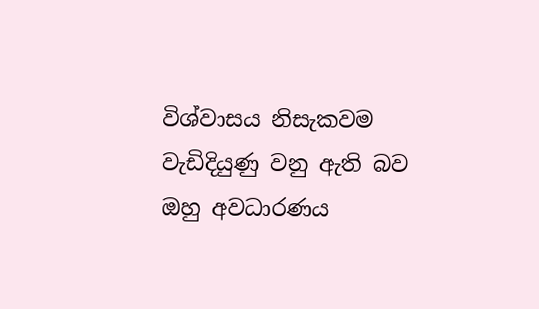විශ්වාසය නිසැකවම වැඩිදියුණු වනු ඇති බව ඔහු අවධාරණය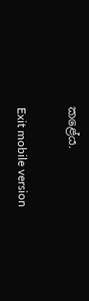කළේය.

Exit mobile version